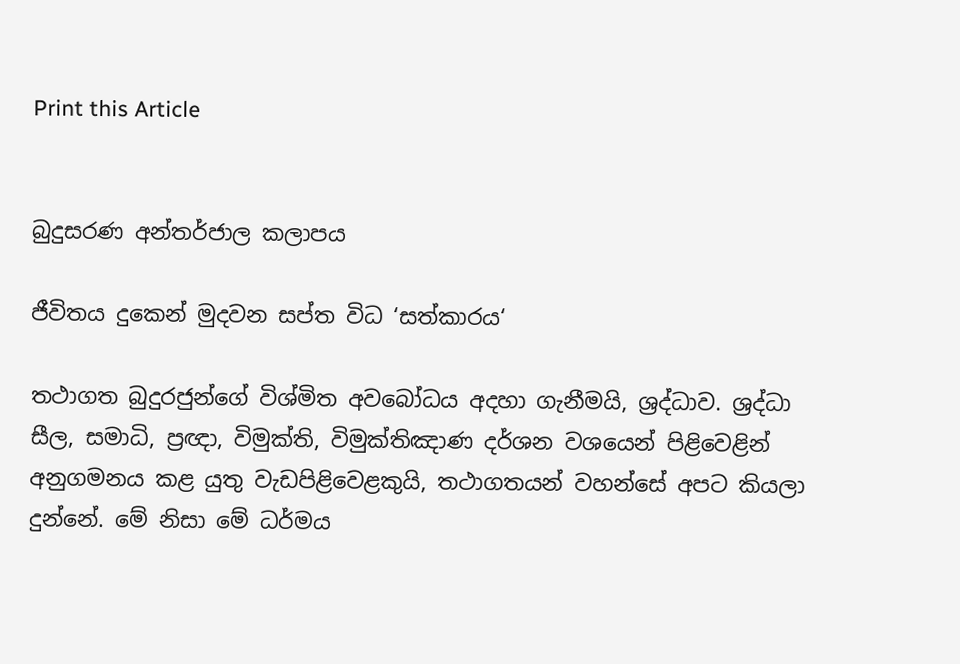Print this Article


බුදුසරණ අන්තර්ජාල කලාපය

ජීවිතය දුකෙන් මුදවන සප්ත විධ ‘සත්කාරය‘

තථාගත බුදුරජුන්ගේ විශ්මිත අවබෝධය අදහා ගැනීමයි, ශ්‍රද්ධාව. ශ්‍රද්ධා සීල, සමාධි, ප්‍රඥා, විමුක්ති, විමුක්තිඤාණ දර්ශන වශයෙන් පිළිවෙළින් අනුගමනය කළ යුතු වැඩපිළිවෙළකුයි, තථාගතයන් වහන්සේ අපට කියලා දුන්නේ. මේ නිසා මේ ධර්මය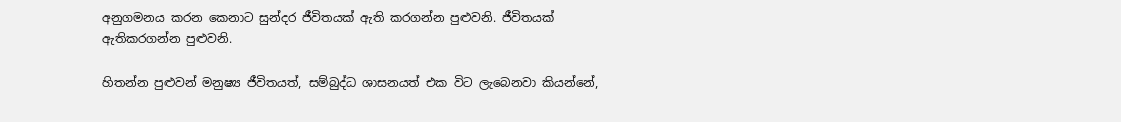අනුගමනය කරන කෙනාට සුන්දර ජීවිතයක් ඇති කරගන්න පුළුවනි. ජීවිතයක් ඇතිකරගන්න පුළුවනි.

හිතන්න පුළුවන් මනුෂ්‍ය ජීවිතයත්, සම්බුද්ධ ශාසනයත් එක විට ලැබෙනවා කියන්නේ,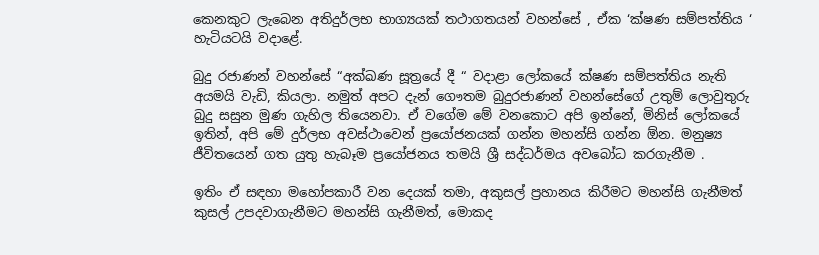කෙනකුට ලැබෙන අතිදුර්ලභ භාග්‍යයක් තථාගතයන් වහන්සේ , ඒක ‘ක්ෂණ සම්පත්තිය ‘ හැටියටයි වදාළේ.

බුදු රජාණන් වහන්සේ “අක්ඛණ සූත්‍රයේ දී “ වදාළා ලෝකයේ ක්ෂණ සම්පත්තිය නැති අයමයි වැඩි, කියලා. නමුත් අපට දැන් ගෞතම බුදුරජාණන් වහන්සේගේ උතුම් ලොවුතුරු බුදු සසුන මුණ ගැහිල තියෙනවා. ඒ වගේම මේ වනකොට අපි ඉන්නේ, මිනිස් ලෝකයේ ඉතින්, අපි මේ දුර්ලභ අවස්ථාවෙන් ප්‍රයෝජනයක් ගන්න මහන්සි ගන්න ඕන. මනුෂ්‍ය ජීවිතයෙන් ගත යුතු හැබෑම ප්‍රයෝජනය තමයි ශ්‍රී සද්ධර්මය අවබෝධ කරගැනීම .

ඉතිං ඒ සඳහා මහෝපකාරී වන දෙයක් තමා, අකුසල් ප්‍රහානය කිරීමට මහන්සි ගැනීමත් කුසල් උපදවාගැනීමට මහන්සි ගැනීමත්, මොකද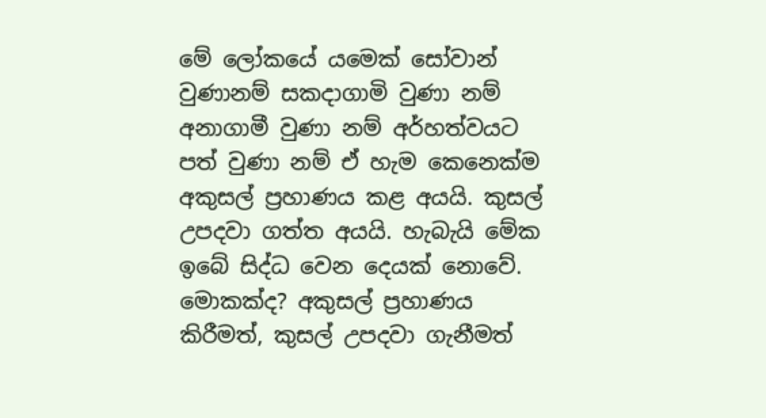මේ ලෝකයේ යමෙක් සෝවාන් වුණානම් සකදාගාමි වුණා නම් අනාගාමී වුණා නම් අර්හත්වයට පත් වුණා නම් ඒ හැම කෙනෙක්ම අකුසල් ප්‍රහාණය කළ අයයි. කුසල් උපදවා ගත්ත අයයි. හැබැයි මේක ඉබේ සිද්ධ වෙන දෙයක් නොවේ. මොකක්ද? අකුසල් ප්‍රහාණය කිරීමත්, කුසල් උපදවා ගැනීමත්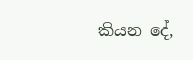කියන දේ,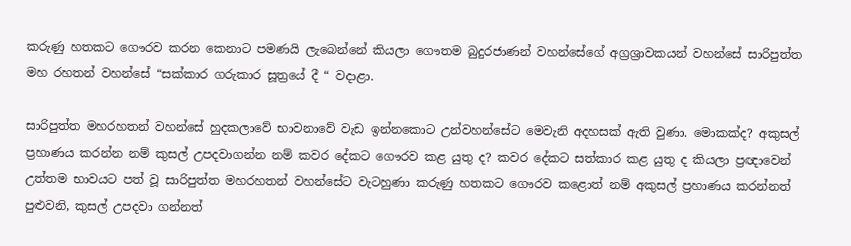කරුණු හතකට ගෞරව කරන කෙනාට පමණයි ලැබෙන්නේ කියලා ගෞතම බුදුරජාණන් වහන්සේගේ අග්‍රශ්‍රාවකයන් වහන්සේ සාරිපුත්ත මහ රහතන් වහන්සේ “සක්කාර ගරුකාර සූත්‍රයේ දී “ වදාළා.

සාරිපුත්ත මහරහතන් වහන්සේ හුදකලාවේ භාවනාවේ වැඩ ඉන්නකොට උන්වහන්සේට මෙවැනි අදහසක් ඇති වුණා. මොකක්ද? අකුසල් ප්‍රහාණය කරන්න නම් කුසල් උපදවාගන්න නම් කවර දේකට ගෞරව කළ යුතු ද? කවර දේකට සත්කාර කළ යුතු ද කියලා ප්‍රඥාවෙන් උත්තම භාවයට පත් වූ සාරිපුත්ත මහරහතන් වහන්සේට වැටහුණා කරුණු හතකට ගෞරව කළොත් නම් අකුසල් ප්‍රහාණය කරන්නත් පුළුවනි, කුසල් උපදවා ගන්නත්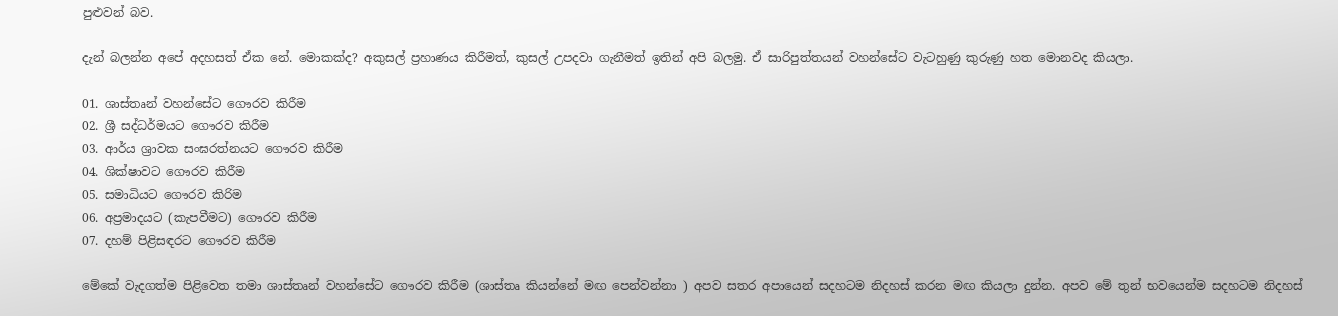පුළුවන් බව.

දැන් බලන්න අපේ අදහසත් ඒක නේ. මොකක්ද? අකුසල් ප්‍රහාණය කිරීමත්, කුසල් උපදවා ගැනීමත් ඉතින් අපි බලමු. ඒ සාරිපුත්තයන් වහන්සේට වැටහුණු කුරුණු හත මොනවද කියලා.

01. ශාස්තෘන් වහන්සේට ගෞරව කිරීම
02. ශ්‍රී සද්ධර්මයට ගෞරව කිරීම
03. ආර්ය ශ්‍රාවක සංඝරත්නයට ගෞරව කිරීම
04. ශික්ෂාවට ගෞරව කිරීම
05. සමාධියට ගෞරව කිරිම
06. අප්‍රමාදයට (කැපවීමට) ගෞරව කිරීම
07. දහම් පිළිසඳරට ගෞරව කිරීම

මේකේ වැදගත්ම පිළිවෙත තමා ශාස්තෘන් වහන්සේට ගෞරව කිරීම (ශාස්තෘ කියන්නේ මඟ පෙන්වන්නා ) අපව සතර අපායෙන් සදහටම නිදහස් කරන මඟ කියලා දුන්න. අපව මේ තුන් භවයෙන්ම සදහටම නිදහස්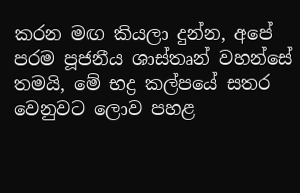කරන මඟ කියලා දුන්න, අපේ පරම පූජනීය ශාස්තෘන් වහන්සේ තමයි, මේ භද්‍ර කල්පයේ සතර වෙනුවට ලොව පහළ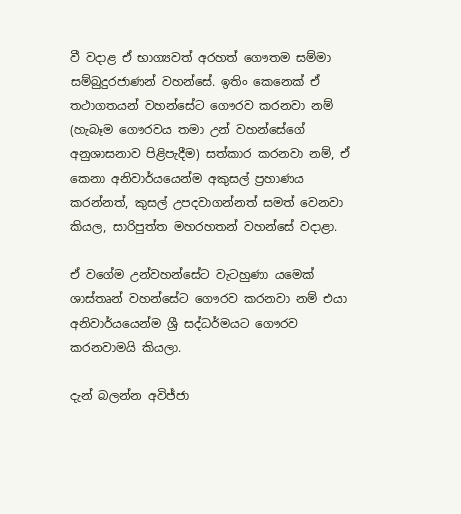වී වදාළ ඒ භාග්‍යවත් අරහත් ගෞතම සම්මා සම්බුදුරජාණන් වහන්සේ. ඉතිං කෙනෙක් ඒ තථාගතයන් වහන්සේට ගෞරව කරනවා නම් (හැබෑම ගෞරවය තමා උන් වහන්සේගේ අනුශාසනාව පිළිපැදීම) සත්කාර කරනවා නම්, ඒ කෙනා අනිවාර්යයෙන්ම අකුසල් ප්‍රහාණය කරන්නත්, කුසල් උපදවාගන්නත් සමත් වෙනවා කියල, සාරිපුත්ත මහරහතන් වහන්සේ වදාළා.

ඒ වගේම උන්වහන්සේට වැටහුණා යමෙක් ශාස්තෘන් වහන්සේට ගෞරව කරනවා නම් එයා අනිවාර්යයෙන්ම ශ්‍රී සද්ධර්මයට ගෞරව කරනවාමයි කියලා.

දැන් බලන්න අවිජ්ජා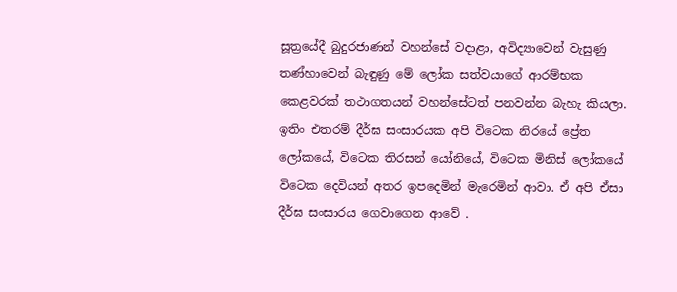සූත්‍රයේදී බුදුරජාණන් වහන්සේ වදාළා, අවිද්‍යාවෙන් වැසුණු තණ්හාවෙන් බැඳුණු මේ ලෝක සත්වයාගේ ආරම්භක කෙළවරක් තථාගතයන් වහන්සේටත් පනවන්න බැහැ කියලා. ඉතිං එතරම් දීර්ඝ සංසාරයක අපි විටෙක නිරයේ ප්‍රේත ලෝකයේ, විටෙක තිරසන් යෝනියේ, විටෙක මිනිස් ලෝකයේ විටෙක දෙවියන් අතර ඉපදෙමින් මැරෙමින් ආවා. ඒ අපි ඒසා දීර්ඝ සංසාරය ගෙවාගෙන ආවේ .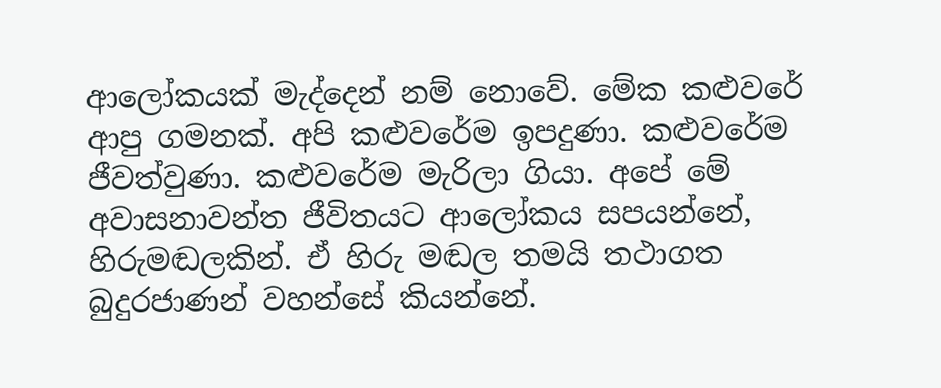ආලෝකයක් මැද්දෙන් නම් නොවේ. මේක කළුවරේ ආපු ගමනක්. අපි කළුවරේම ඉපදුණා. කළුවරේම ජීවත්වුණා. කළුවරේම මැරිලා ගියා. අපේ මේ අවාසනාවන්ත ජීවිතයට ආලෝකය සපයන්නේ, හිරුමඬලකින්. ඒ හිරු මඬල තමයි තථාගත බුදුරජාණන් වහන්සේ කියන්නේ.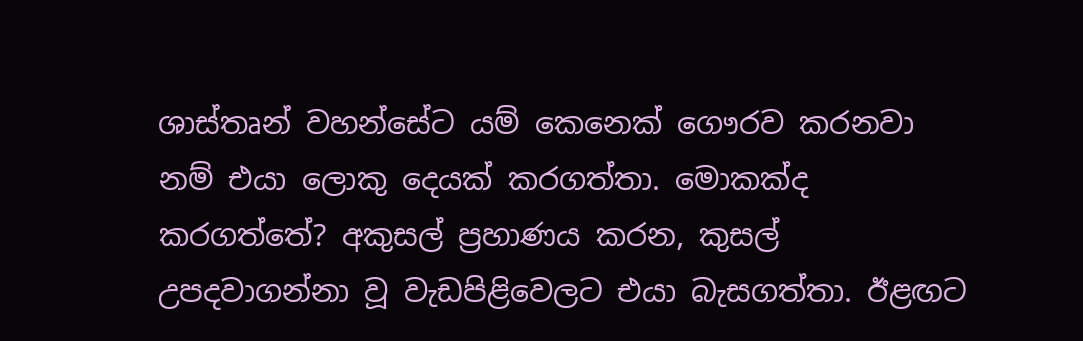ශාස්තෘන් වහන්සේ‍‍ට යම් කෙනෙක් ගෞරව කරනවා නම් එයා ලොකු දෙයක් කරගත්තා. මොකක්ද කරගත්තේ? අකුසල් ප්‍රහාණය කරන, කුසල් උපදවාගන්නා වූ වැඩපිළිවෙලට එයා බැසගත්තා. ඊළඟට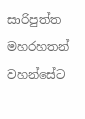සාරිපුත්ත මහරහතන් වහන්සේට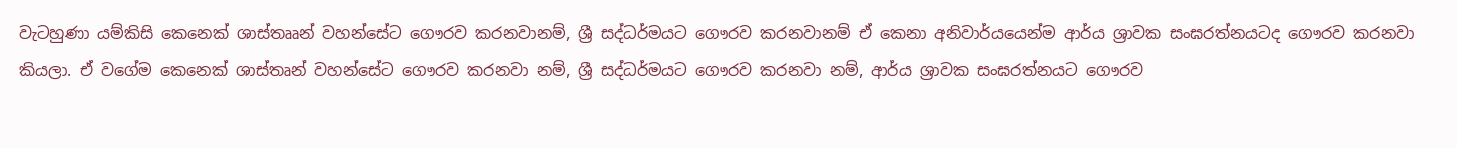වැටහුණා යම්කිසි කෙනෙක් ශාස්තෲන් වහන්සේට ගෞරව කරනවානම්, ශ්‍රී සද්ධර්මයට ගෞරව කරනවානම් ඒ කෙනා අනිවාර්යයෙන්ම ආර්ය ශ්‍රාවක සංඝරත්නයටද ගෞරව කරනවා කියලා. ඒ වගේම කෙනෙක් ශාස්තෘන් වහන්සේට ගෞරව කරනවා නම්, ශ්‍රී සද්ධර්මයට ගෞරව කරනවා නම්, ආර්ය ශ්‍රාවක සංඝරත්නයට ගෞරව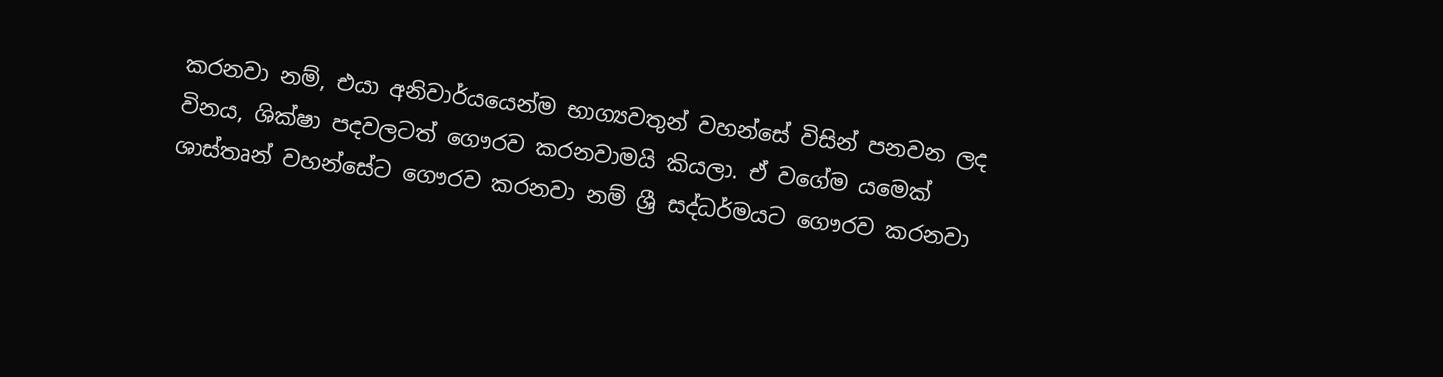කරනවා නම්, එයා අනිවාර්යයෙන්ම භාග්‍යවතුන් වහන්සේ විසින් පනවන ලද විනය, ශික්ෂා පදවලටත් ගෞරව කරනවාමයි කියලා. ඒ වගේම යමෙක් ශාස්තෘන් වහන්සේට ගෞරව කරනවා නම් ශ්‍රී සද්ධර්මයට ගෞරව කරනවා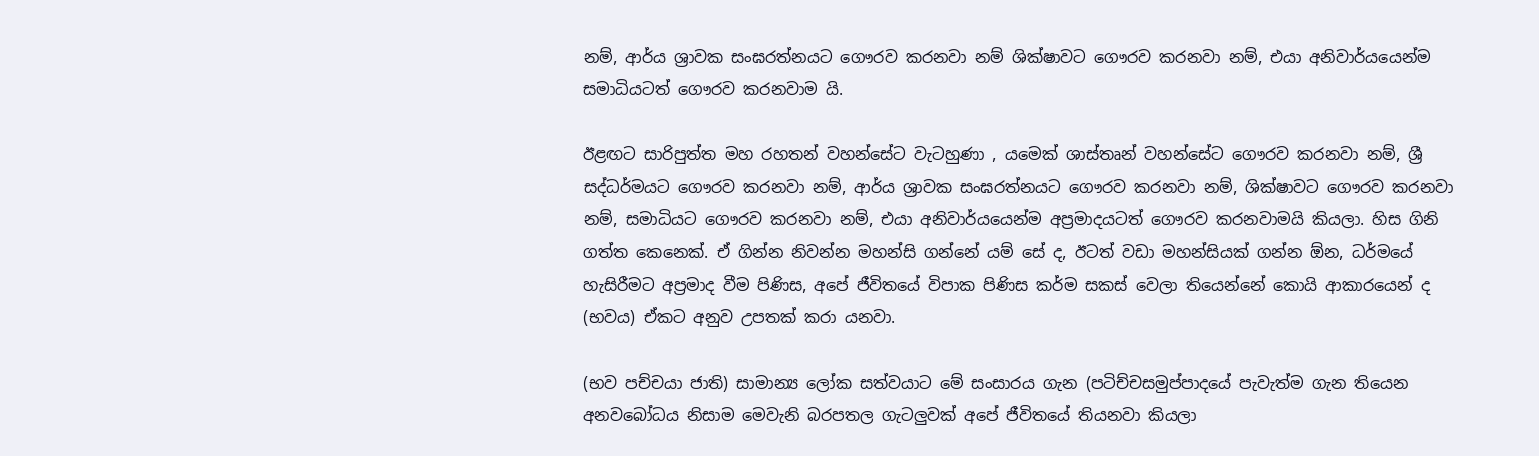නම්, ආර්ය ශ්‍රාවක සංඝරත්නයට ගෞරව කරනවා නම් ශික්ෂාවට ගෞරව කරනවා නම්, එයා අනිවාර්යයෙන්ම සමාධියටත් ගෞරව කරනවාම යි.

ඊළඟට සාරිපුත්ත මහ රහතන් වහන්සේට වැටහුණා , යමෙක් ශාස්තෘන් වහන්සේට ගෞරව කරනවා නම්, ශ්‍රී සද්ධර්මයට ගෞරව කරනවා නම්, ආර්ය ශ්‍රාවක සංඝරත්නයට ගෞරව කරනවා නම්, ශික්ෂාවට ගෞරව කරනවා නම්, සමාධියට ගෞරව කරනවා නම්, එයා අනිවාර්යයෙන්ම අප්‍රමාදයටත් ගෞරව කරනවාමයි කියලා. හිස ගිනි ගත්ත කෙනෙක්. ඒ ගින්න නිවන්න මහන්සි ගන්නේ යම් සේ ද, ඊටත් වඩා මහන්සියක් ගන්න ඕන, ධර්මයේ හැසිරීමට අප්‍රමාද වීම පිණිස, අපේ ජීවිතයේ විපාක පිණිස කර්ම සකස් වෙලා තියෙන්නේ කොයි ආකාරයෙන් ද (භවය) ඒකට අනුව උපතක් කරා යනවා.

(භව පච්චයා ජාති) සාමාන්‍ය ලෝක සත්වයාට මේ සංසාරය ගැන (පටිච්චසමුප්පාදයේ පැවැත්ම ගැන තියෙන අනවබෝධය නිසාම මෙවැනි බරපතල ගැටලුවක් අපේ ජීවිතයේ තියනවා කියලා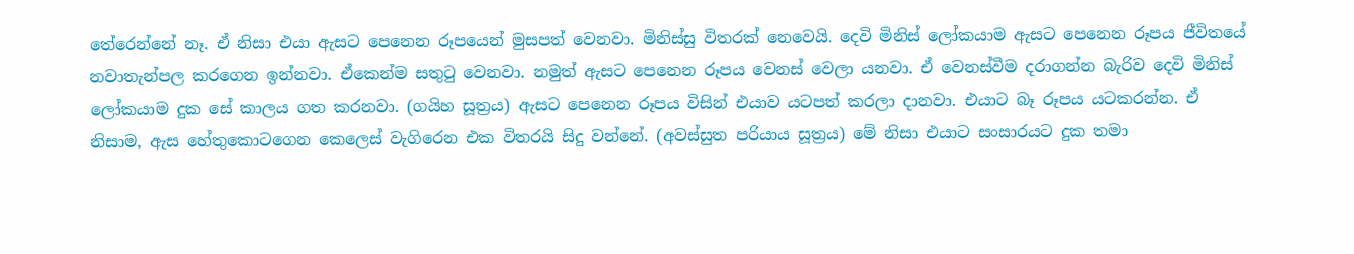තේරෙන්නේ නෑ. ඒ නිසා එයා ඇසට පෙනෙන රූපයෙන් මුසපත් වෙනවා. මිනිස්සු විතරක් නෙවෙයි. දෙවි මිනිස් ලෝකයාම ඇසට පෙනෙන රූපය ජීවිතයේ නවාතැන්පල කරගෙන ඉන්නවා. ඒකෙන්ම සතුටු වෙනවා. නමුත් ඇසට පෙනෙන රූපය වෙනස් වෙලා යනවා. ඒ වෙනස්වීම දරාගන්න බැරිව දෙවි මිනිස් ලෝකයාම දුක සේ කාලය ගත කරනවා. (ගයිහ සූත්‍රය) ඇසට පෙනෙන රූපය විසින් එයාව යටපත් කරලා දානවා. එයාට බෑ රූපය යටකරන්න. ඒ නිසාම, ඇස හේතුකොටගෙන කෙලෙස් වැගිරෙන එක විතරයි සිදු වන්නේ. (අවස්සුත පරියාය සූත්‍රය) මේ නිසා එයාට සංසාරයට දුක තමා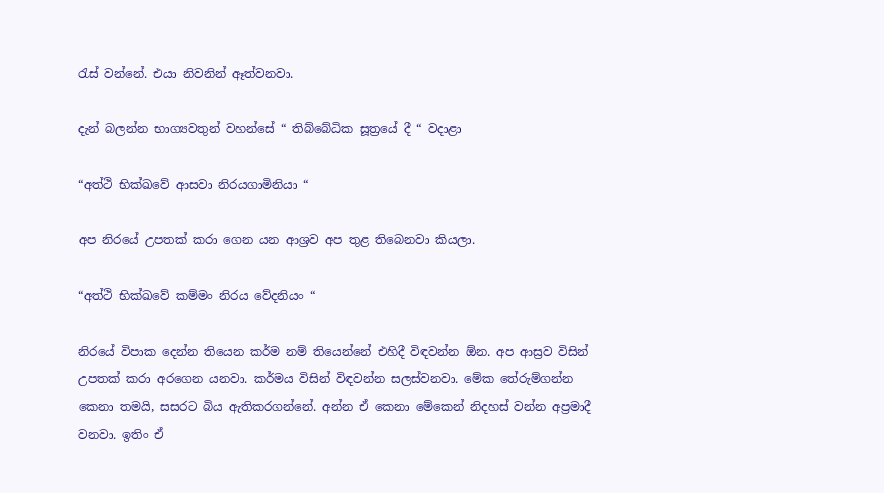රැස් වන්නේ. එයා නිවනින් ඈත්වනවා.

දැන් බලන්න භාග්‍යවතුන් වහන්සේ “ තිබ්බේධික සූත්‍රයේ දී “ වදාළා

“අත්ථි භික්ඛවේ ආසවා නිරයගාමිනියා “

අප නිරයේ උපතක් කරා ගෙන යන ආශ්‍රව අප තුළ තිබෙනවා කියලා.

“අත්ථි භික්ඛවේ කම්මං නිරය වේදනියං “

නිරයේ විපාක දෙන්න තියෙන කර්ම නම් තියෙන්නේ එහිදී විඳවන්න ඕන. අප ආස්‍රව විසින් උපතක් කරා අරගෙන යනවා. කර්මය විසින් විඳවන්න සලස්වනවා. මේක තේරුම්ගන්න කෙනා තමයි, සසරට බිය ඇතිකරගන්නේ. අන්න ඒ කෙනා මේකෙන් නිදහස් වන්න අප්‍රමාදී වනවා. ඉතිං ඒ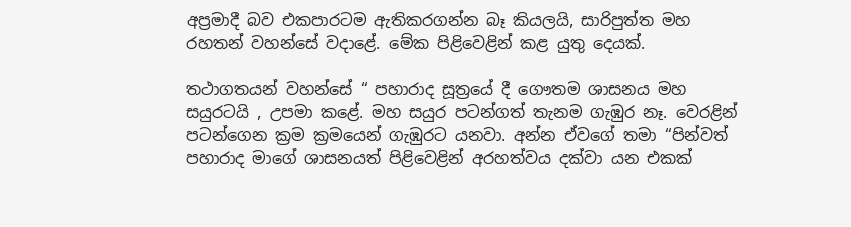අප්‍රමාදී බව එකපාරටම ඇතිකරගන්න බෑ කියලයි, සාරිපුත්ත මහ රහතන් වහන්සේ වදාළේ. මේක පිළිවෙළින් කළ යුතු දෙයක්.

තථාගතයන් වහන්සේ “ පහාරාද සූත්‍රයේ දී ගෞතම ශාසනය මහ සයුරටයි , උපමා කළේ. මහ සයුර පටන්ගත් තැනම ගැඹුර නෑ. වෙරළින් පටන්ගෙන ක්‍රම ක්‍රමයෙන් ගැඹුරට යනවා. අන්න ඒවගේ තමා “පින්වත් පහාරාද මාගේ ශාසනයත් පිළිවෙළින් අරහත්වය දක්වා යන එකක්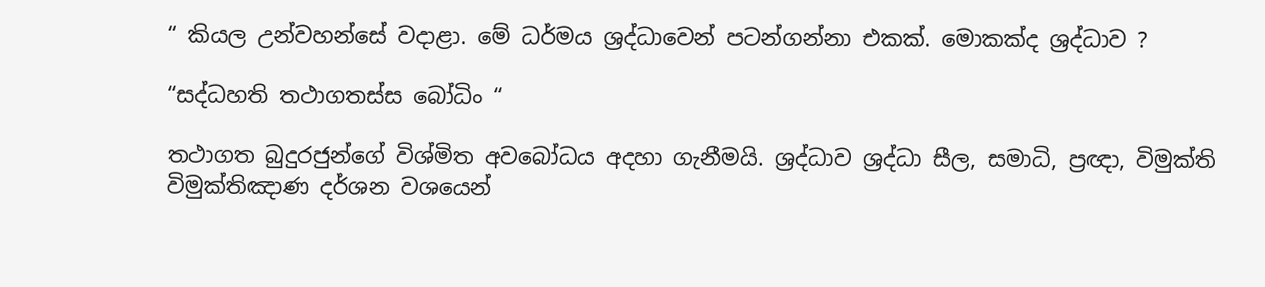“ කියල උන්වහන්සේ වදාළා. මේ ධර්මය ශ්‍රද්ධාවෙන් පටන්ගන්නා එකක්. මොකක්ද ශ්‍රද්ධාව ?

“සද්ධහති තථාගතස්ස බෝධිං “

තථාගත බුදුරජුන්ගේ විශ්මිත අවබෝධය අදහා ගැනීමයි. ශ්‍රද්ධාව ශ්‍රද්ධා සීල, සමාධි, ප්‍රඥා, විමුක්ති විමුක්තිඤාණ දර්ශන වශයෙන්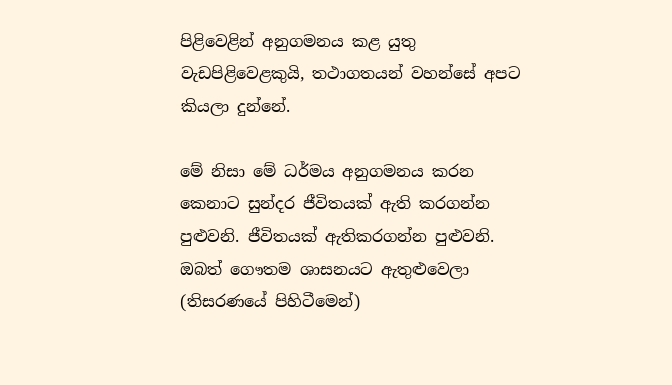පිළිවෙළින් අනුගමනය කළ යුතු වැඩපිළිවෙළකුයි, තථාගතයන් වහන්සේ අපට කියලා දුන්නේ.

මේ නිසා මේ ධර්මය අනුගමනය කරන කෙනාට සුන්දර ජීවිතයක් ඇති කරගන්න පුළුවනි. ජීවිතයක් ඇතිකරගන්න පුළුවනි. ඔබත් ගෞතම ශාසනයට ඇතුළුවෙලා (තිසරණයේ පිහිටීමෙන්)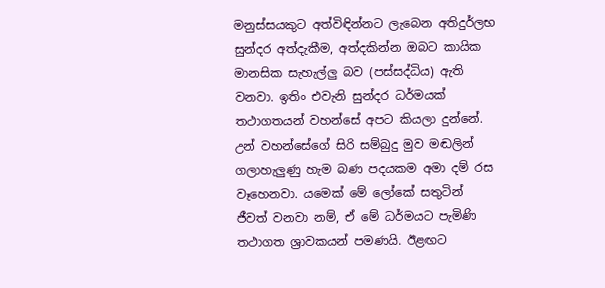මනුස්සයකුට අත්විඳින්නට ලැබෙන අතිදුර්ලභ සුන්දර අත්දැකීම, අත්දකින්න ඔබට කායික මානසික සැහැල්ලු බව (පස්සද්ධිය) ඇති වනවා. ඉතිං එවැනි සුන්දර ධර්මයක් තථාගතයන් වහන්සේ අපට කියලා දුන්නේ. උන් වහන්සේගේ සිරි සම්බුදු මුව මඬලින් ගලාහැලුණු හැම බණ පදයකම අමා දම් රස වෑහෙනවා. යමෙක් මේ ලෝකේ සතුටින් ජීවත් වනවා නම්, ඒ මේ ධර්මයට පැමිණි තථාගත ශ්‍රාවකයන් පමණයි. ඊළඟට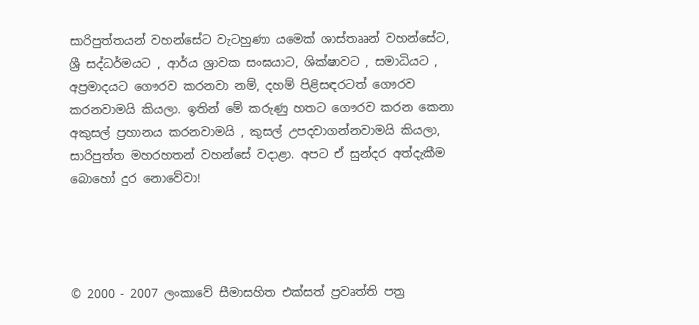සාරිපුත්තයන් වහන්සේට වැටහුණා යමෙක් ශාස්තෲන් වහන්සේට, ශ්‍රී සද්ධර්මයට , ආර්ය ශ්‍රාවක සංඝයාට, ශික්ෂාවට , සමාධියට , අප්‍රමාදයට ගෞරව කරනවා නම්, දහම් පිළිසඳරටත් ගෞරව කරනවාමයි කියලා. ඉතින් මේ කරුණු හතට ගෞරව කරන කෙනා අකුසල් ප්‍රහානය කරනවාමයි , කුසල් උපදවාගන්නවාමයි කියලා, සාරිපුත්ත මහරහතන් වහන්සේ වදාළා. අපට ඒ සුන්දර අත්දැකීම බොහෝ දුර නොවේවා!




© 2000 - 2007 ලංකාවේ සීමාසහිත එක්සත් ප්‍රවෘත්ති පත්‍ර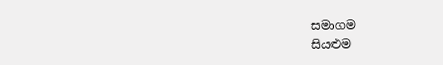සමාගම
සියළුම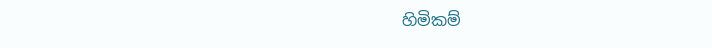හිමිකම්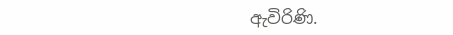ඇවිරිණි.